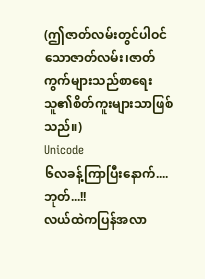(ဤဇာတ်လမ်းတွင်ပါဝင်သောဇာတ်လမ်း၊ဇာတ်ကွက်များသည်စာရေးသူ၏စိတ်ကူးများသာဖြစ်သည်။)
Unicode
၆လခန့်ကြာပြီးနောက်....
ဘုတ်...!!
လယ်ထဲကပြန်အလာ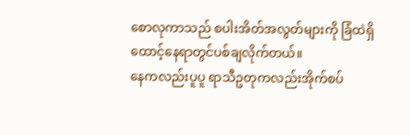စောလုကာသည် စပါးအိတ်အလွတ်များကို ခြံထဲရှိထောင့်နေရာတွင်ပစ်ချလိုက်တယ်။
နေကလည်းပူပူ ရာသီဥတုကလည်းအိုက်စပ်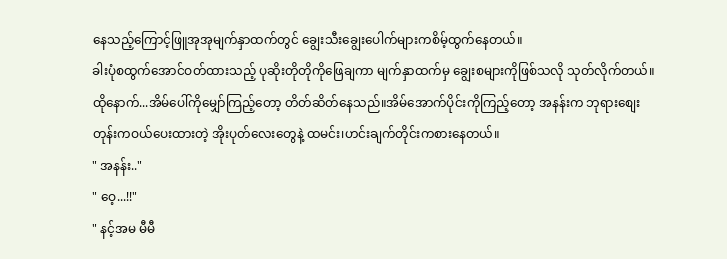နေသည့်ကြောင့်ဖြူအုအုမျက်နှာထက်တွင် ချွေးသီးချွေးပေါက်များကစိမ့်ထွက်နေတယ်။
ခါးပုံစထွက်အောင်ဝတ်ထားသည့် ပုဆိုးတိုတိုကိုဖြေချကာ မျက်နှာထက်မှ ချွေးစများကိုဖြစ်သလို သုတ်လိုက်တယ်။
ထိုနောက်...အိမ်ပေါ်ကိုမျှော်ကြည့်တော့ တိတ်ဆိတ်နေသည်။အိမ်အောက်ပိုင်းကိုကြည့်တော့ အနန်းက ဘုရားစျေးတုန်းကဝယ်ပေးထားတဲ့ အိုးပုတ်လေးတွေနဲ့ ထမင်း၊ဟင်းချက်တိုင်းကစားနေတယ်။
" အနန်း.."
" ဝေ့...!!"
" နင့်အမ မီမီ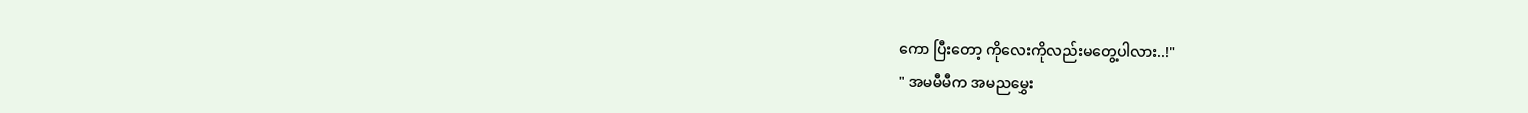ကော ပြီးတော့ ကိုလေးကိုလည်းမတွေ့ပါလား..!"
" အမမီမီက အမညမွှေး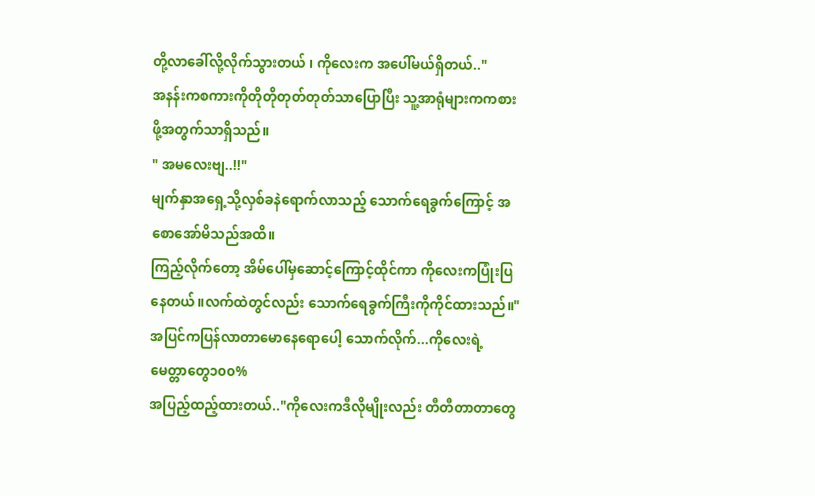တို့လာခေါ်လို့လိုက်သွားတယ် ၊ ကိုလေးက အပေါ်မယ်ရှိတယ်.."
အနန်းကစကားကိုတိုတိုတုတ်တုတ်သာပြောပြီး သူ့အာရုံများကကစားဖို့အတွက်သာရှိသည်။
" အမလေးဗျ..!!"
မျက်နှာအရှေ့သို့လှစ်ခနဲရောက်လာသည့် သောက်ရေခွက်ကြောင့် အစောအော်မိသည်အထိ။
ကြည့်လိုက်တော့ အိမ်ပေါ်မှဆောင့်ကြောင့်ထိုင်ကာ ကိုလေးကပြုံးပြနေတယ်။လက်ထဲတွင်လည်း သောက်ရေခွက်ကြီးကိုကိုင်ထားသည်။" အပြင်ကပြန်လာတာမောနေရောပေါ့ သောက်လိုက်...ကိုလေးရဲ့မေတ္တာတွေ၁၀၀%
အပြည့်ထည့်ထားတယ်.."ကိုလေးကဒီလိုမျိုးလည်း တီတီတာတာတွေ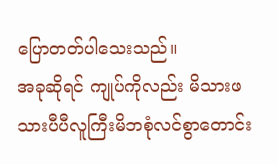ပြောတတ်ပါသေးသည်။
အခုဆိုရင် ကျုပ်ကိုလည်း မိသားဖသားပီပီလူကြီးမိဘစုံလင်စွာတောင်း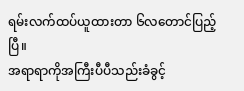ရမ်းလက်ထပ်ယူထားတာ ၆လတောင်ပြည့်ပြီ။
အရာရာကိုအကြီးပီပီသည်းခံခွင့်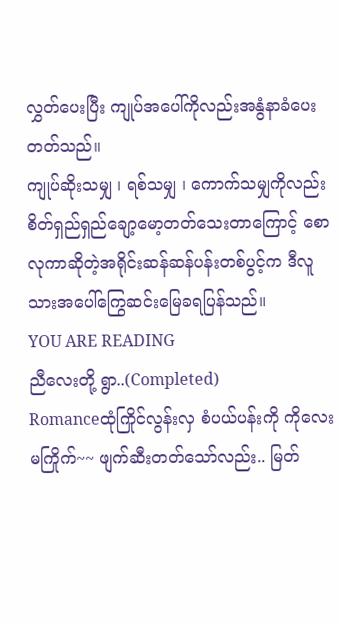လွှတ်ပေးပြီး ကျုပ်အပေါ်ကိုလည်းအနွံနာခံပေးတတ်သည်။
ကျုပ်ဆိုးသမျှ ၊ ရစ်သမျှ ၊ ကောက်သမျှကိုလည်း စိတ်ရှည်ရှည်ချော့မော့တတ်သေးတာကြောင့် စောလုကာဆိုတဲ့အရိုင်းဆန်ဆန်ပန်းတစ်ပွင့်က ဒီလူသားအပေါ်ကြွေဆင်းမြေခရပြန်သည်။
YOU ARE READING
ညီလေးတို့ ရွာ..(Completed)
Romanceထုံကြိုင်လွန်းလှ စံပယ်ပန်းကို ကိုလေး မကြိုက်~~ ဖျက်ဆီးတတ်သော်လည်း.. မြတ်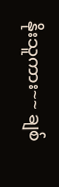နိုးသူကား~~ ချစ်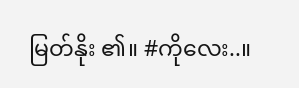မြတ်နိုး ၏။ #ကိုလေး..။